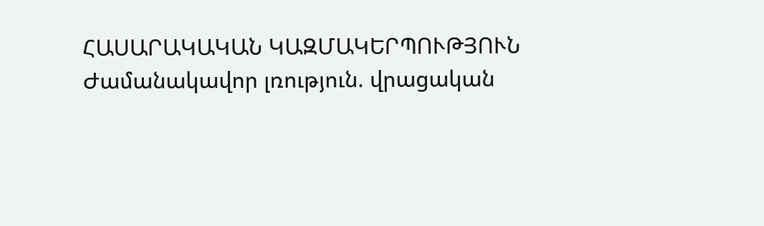ՀԱՍԱՐԱԿԱԿԱՆ ԿԱԶՄԱԿԵՐՊՈՒԹՅՈՒՆ
Ժամանակավոր լռություն. վրացական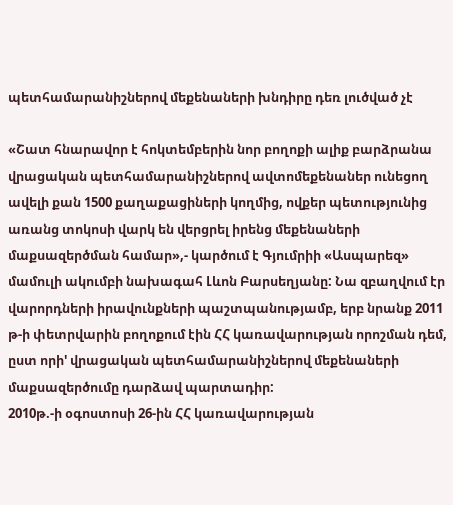պետհամարանիշներով մեքենաների խնդիրը դեռ լուծված չէ

«Շատ հնարավոր է հոկտեմբերին նոր բողոքի ալիք բարձրանա վրացական պետհամարանիշներով ավտոմեքենաներ ունեցող ավելի քան 1500 քաղաքացիների կողմից, ովքեր պետությունից առանց տոկոսի վարկ են վերցրել իրենց մեքենաների մաքսազերծման համար»,- կարծում է Գյումրիի «Ասպարեզ» մամուլի ակումբի նախագահ Լևոն Բարսեղյանը: Նա զբաղվում էր վարորդների իրավունքների պաշտպանությամբ, երբ նրանք 2011 թ-ի փետրվարին բողոքում էին ՀՀ կառավարության որոշման դեմ, ըստ որի' վրացական պետհամարանիշներով մեքենաների մաքսազերծումը դարձավ պարտադիր:
2010թ.-ի օգոստոսի 26-ին ՀՀ կառավարության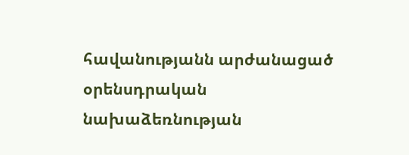հավանությանն արժանացած օրենսդրական նախաձեռնության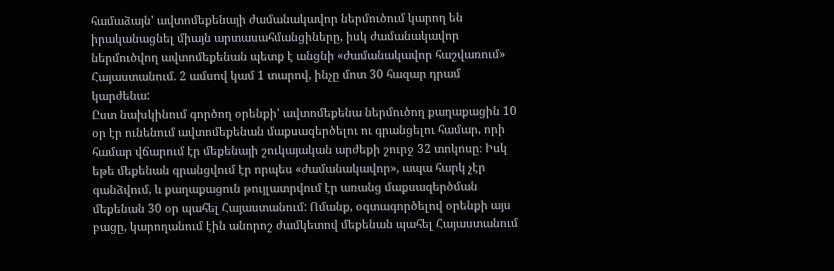համաձայն' ավտոմեքենայի ժամանակավոր ներմուծում կարող են իրականացնել միայն արտասահմանցիները, իսկ ժամանակավոր ներմուծվող ավտոմեքենան պետք է անցնի «ժամանակավոր հաշվառում» Հայաստանում. 2 ամսով կամ 1 տարով, ինչը մոտ 30 հազար դրամ կարժենա:
Ըստ նախկինում գործող օրենքի' ավտոմեքենա ներմուծող քաղաքացին 10 օր էր ունենում ավտոմեքենան մաքսազերծելու ու գրանցելու համար, որի համար վճարում էր մեքենայի շուկայական արժեքի շուրջ 32 տոկոսը։ Իսկ եթե մեքենան գրանցվում էր որպես «ժամանակավոր», ապա հարկ չէր գանձվում, և քաղաքացուն թույլատրվում էր առանց մաքսազերծման մեքենան 30 օր պահել Հայաստանում: Ոմանք, օգտագործելով օրենքի այս բացը, կարողանում էին անորոշ ժամկետով մեքենան պահել Հայաստանում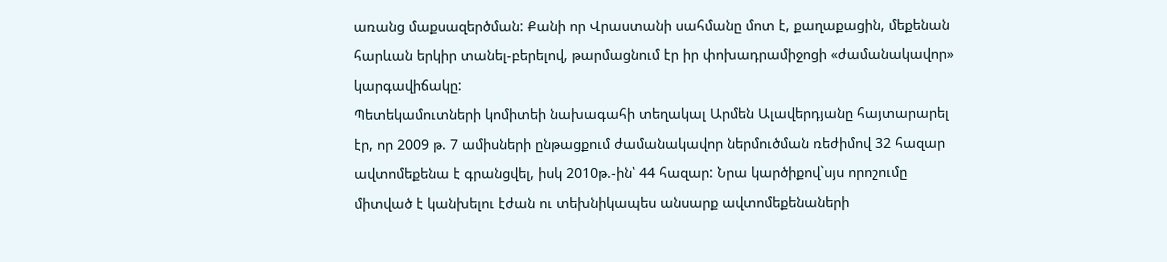առանց մաքսազերծման: Քանի որ Վրաստանի սահմանը մոտ է, քաղաքացին, մեքենան հարևան երկիր տանել-բերելով, թարմացնում էր իր փոխադրամիջոցի «ժամանակավոր» կարգավիճակը:
Պետեկամուտների կոմիտեի նախագահի տեղակալ Արմեն Ալավերդյանը հայտարարել էր, որ 2009 թ. 7 ամիսների ընթացքում ժամանակավոր ներմուծման ռեժիմով 32 հազար ավտոմեքենա է գրանցվել, իսկ 2010թ.-ին՝ 44 հազար: Նրա կարծիքով`սյս որոշումը միտված է կանխելու էժան ու տեխնիկապես անսարք ավտոմեքենաների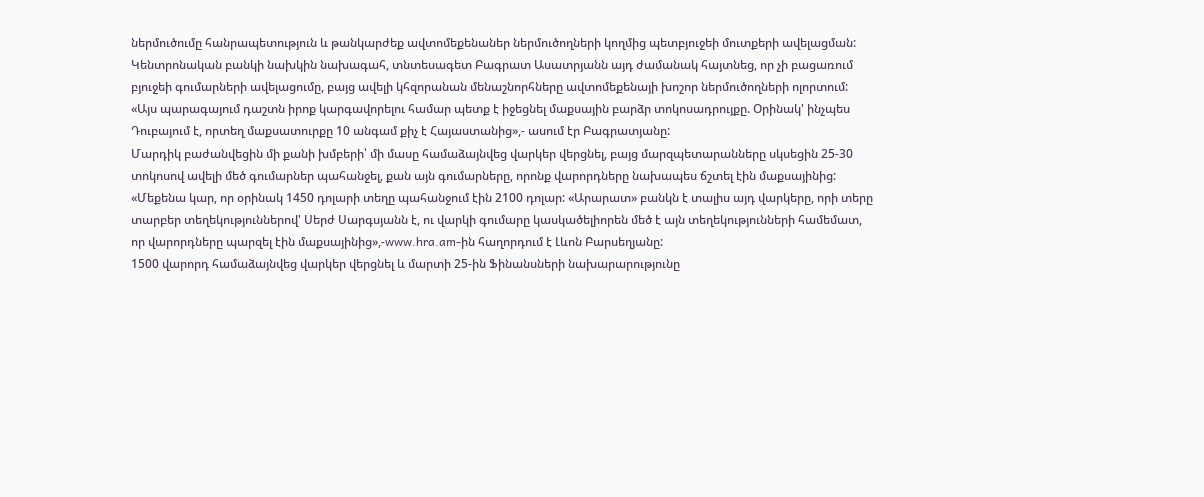ներմուծումը հանրապետություն և թանկարժեք ավտոմեքենաներ ներմուծողների կողմից պետբյուջեի մուտքերի ավելացման:
Կենտրոնական բանկի նախկին նախագահ, տնտեսագետ Բագրատ Ասատրյանն այդ ժամանակ հայտնեց, որ չի բացառում բյուջեի գումարների ավելացումը, բայց ավելի կհզորանան մենաշնորհները ավտոմեքենայի խոշոր ներմուծողների ոլորտում:
«Այս պարագայում դաշտն իրոք կարգավորելու համար պետք է իջեցնել մաքսային բարձր տոկոսադրույքը. Օրինակ' ինչպես Դուբայում է, որտեղ մաքսատուրքը 10 անգամ քիչ է Հայաստանից»,- ասում էր Բագրատյանը:
Մարդիկ բաժանվեցին մի քանի խմբերի՝ մի մասը համաձայնվեց վարկեր վերցնել, բայց մարզպետարանները սկսեցին 25-30 տոկոսով ավելի մեծ գումարներ պահանջել, քան այն գումարները, որոնք վարորդները նախապես ճշտել էին մաքսայինից:
«Մեքենա կար, որ օրինակ 1450 դոլարի տեղը պահանջում էին 2100 դոլար: «Արարատ» բանկն է տալիս այդ վարկերը, որի տերը տարբեր տեղեկություններով' Սերժ Սարգսյանն է, ու վարկի գումարը կասկածելիորեն մեծ է այն տեղեկությունների համեմատ, որ վարորդները պարզել էին մաքսայինից»,-www.hra.am-ին հաղորդում է Լևոն Բարսեղյանը:
1500 վարորդ համաձայնվեց վարկեր վերցնել և մարտի 25-ին Ֆինանսների նախարարությունը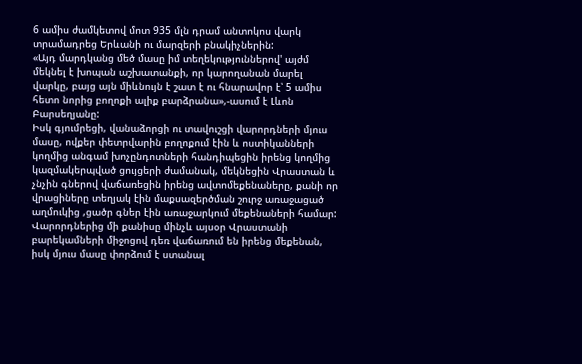6 ամիս ժամկետով մոտ 935 մլն դրամ անտոկոս վարկ տրամադրեց Երևանի ու մարզերի բնակիչներին:
«Այդ մարդկանց մեծ մասը իմ տեղեկություններով' այժմ մեկնել է խոպան աշխատանքի, որ կարողանան մարել վարկը, բայց այն միևնույն է շատ է ու հնարավոր է՝ 5 ամիս հետո նորից բողոքի ալիք բարձրանա»,-ասում է Լևոն Բարսեղյանը:
Իսկ գյումրեցի, վանաձորցի ու տավուշցի վարորդների մյուս մասը, ովքեր փետրվարին բողոքում էին և ոստիկանների կողմից անգամ խոչընդոտների հանդիպեցին իրենց կողմից կազմակերպված ցույցերի ժամանակ, մեկնեցին Վրաստան և չնչին գներով վաճառեցին իրենց ավտոմեքենաները, քանի որ վրացիները տեղյակ էին մաքսազերծման շուրջ առաջացած աղմուկից ,ցածր գներ էին առաջարկում մեքենաների համար:
Վարորդներից մի քանիսը մինչև այսօր Վրաստանի բարեկամների միջոցով դեռ վաճառում են իրենց մեքենան, իսկ մյուս մասը փորձում է ստանալ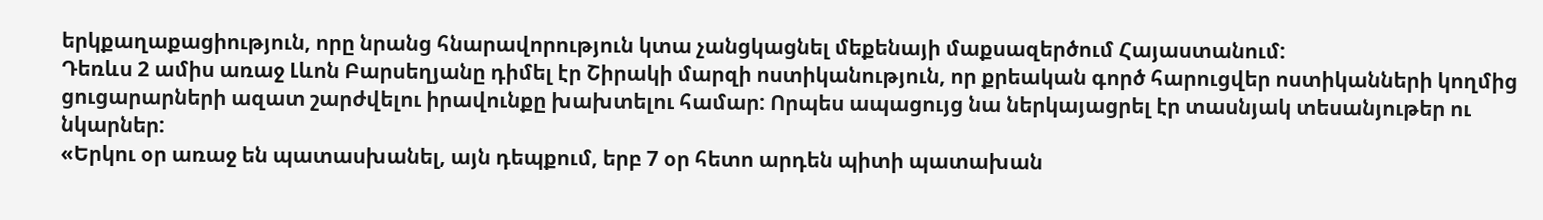երկքաղաքացիություն, որը նրանց հնարավորություն կտա չանցկացնել մեքենայի մաքսազերծում Հայաստանում:
Դեռևս 2 ամիս առաջ Լևոն Բարսեղյանը դիմել էր Շիրակի մարզի ոստիկանություն, որ քրեական գործ հարուցվեր ոստիկանների կողմից ցուցարարների ազատ շարժվելու իրավունքը խախտելու համար: Որպես ապացույց նա ներկայացրել էր տասնյակ տեսանյութեր ու նկարներ:
«Երկու օր առաջ են պատասխանել, այն դեպքում, երբ 7 օր հետո արդեն պիտի պատախան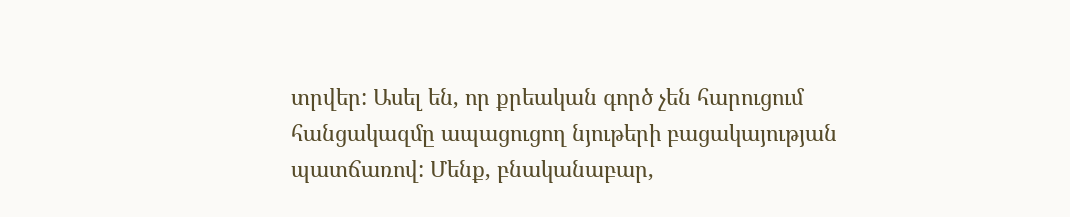տրվեր: Ասել են, որ քրեական գործ չեն հարուցում հանցակազմը ապացուցող նյութերի բացակայության պատճառով: Մենք, բնականաբար,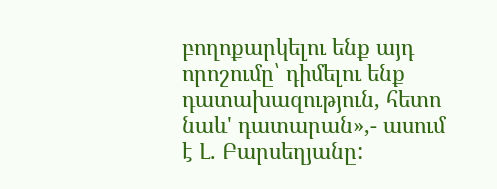բողոքարկելու ենք այդ որոշումը՝ դիմելու ենք դատախազություն, հետո նաև' դատարան»,- ասում է Լ. Բարսեղյանը: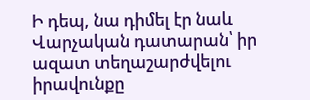Ի դեպ, նա դիմել էր նաև Վարչական դատարան՝ իր ազատ տեղաշարժվելու իրավունքը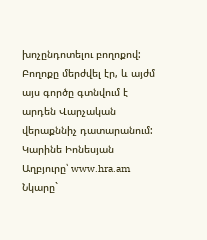խոչընդոտելու բողոքով: Բողոքը մերժվել էր, և այժմ այս գործը գտնվում է արդեն Վարչական վերաքննիչ դատարանում:
Կարինե Իոնեսյան
Աղբյուրը՝ www.hra.am
Նկարը`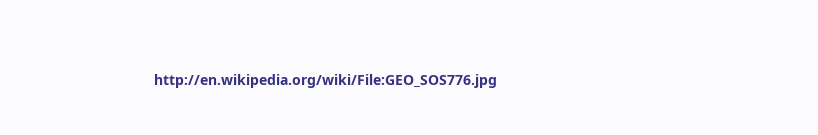http://en.wikipedia.org/wiki/File:GEO_SOS776.jpg